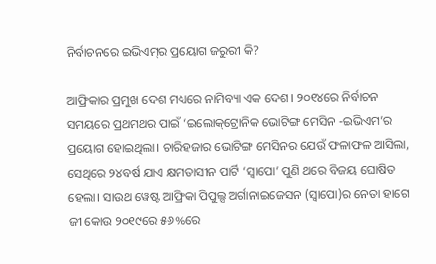ନିର୍ବାଚନରେ ଇଭିଏମ୍‌ର ପ୍ରୟୋଗ ଜରୁରୀ କି?

ଆଫ୍ରିକାର ପ୍ରମୁଖ ଦେଶ ମଧ୍ୟରେ ନାମିବ୍ୟା ଏକ ଦେଶ। ୨୦୧୪ରେ ନିର୍ବାଚନ ସମୟରେ ପ୍ରଥମଥର ପାଇଁ ‘ଇଲୋକ୍‌ଟ୍ରୋନିକ ଭୋଟିଙ୍ଗ ମେସିନ -ଇଭିଏମ’ର ପ୍ରୟୋଗ ହୋଇଥିଲା। ଚାରିହଜାର ଭୋଟିଙ୍ଗ ମେସିନର ଯେଉଁ ଫଳାଫଳ ଆସିଲା, ସେଥିରେ ୨୪ବର୍ଷ ଯାଏ କ୍ଷମତାସୀନ ପାର୍ଟି ‘ସ୍ୱାପୋ’ ପୁଣି ଥରେ ବିଜୟ ଘୋଷିତ ହେଲା। ସାଉଥ ୱେଷ୍ଟ ଆଫ୍ରିକା ପିପୁଲ୍ସ ଅର୍ଗାନାଇଜେସନ (ସ୍ୱାପୋ)ର ନେତା ହାଗେ ଜୀ କୋଉ ୨୦୧୯ରେ ୫୬%ରେ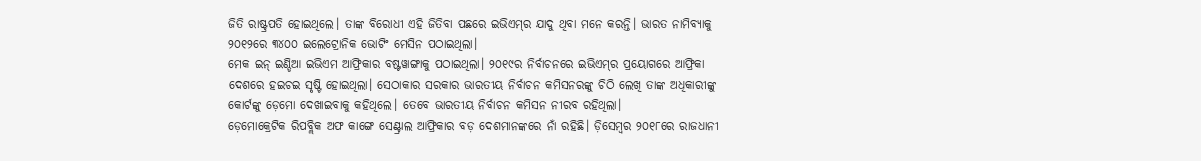ଜିତି ରାଷ୍ଟ୍ରପତି ହୋଇଥିଲେ। ତାଙ୍କ ବିରୋଧୀ ଏହି ଜିତିବା ପଛରେ ଇଭିଏମ୍‌ର ଯାଦୁ ଥିବା ମନେ କରନ୍ତି। ଭାରତ ନାମିବ୍ୟାକୁ ୨୦୧୨ରେ ୩୪୦୦ ଇଲେଟ୍ରୋନିକ ଭୋଟିଂ ମେସିନ ପଠାଇଥିଲା।
ମେକ ଇନ୍‍ ଇଣ୍ଡିଆ ଇଭିଏମ ଆଫ୍ରିକାର ବଷ୍ଟୱାଙ୍ଗାକୁ ପଠାଇଥିଲା। ୨୦୧୯ର ନିର୍ବାଚନରେ ଇଭିଏମ୍‌ର ପ୍ରୟୋଗରେ ଆଫ୍ରିକା ଦେଶରେ ହଇଚଇ ସୃଷ୍ଟି ହୋଇଥିଲା। ସେଠାକାର ସରକାର ଭାରତୀୟ ନିର୍ବାଚନ କମିସନରଙ୍କୁ ଚିଠି ଲେଖି ତାଙ୍କ ଅଧିକାରୀଙ୍କୁ କୋର୍ଟଙ୍କୁ ଡ଼େମୋ ଦେଖାଇବାକୁ କହିଥିଲେ। ତେବେ ଭାରତୀୟ ନିର୍ବାଚନ କମିସନ ନୀରବ ରହିଥିଲା।
ଡ଼େମୋକ୍ରେଟିକ ରିପବ୍ଲିକ ଅଫ କାଙ୍ଗେ ସେଣ୍ଟ୍ରାଲ ଆଫ୍ରିକାର ବଡ଼ ଦେଶମାନଙ୍କରେ ନାଁ ରହିଛି। ଡ଼ିସେମ୍ବର ୨୦୧୮ରେ ରାଜଧାନୀ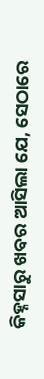କିହ୍ନସାରୁ ଖବର ଆସିଲା ଯେ, ସେଠାରେ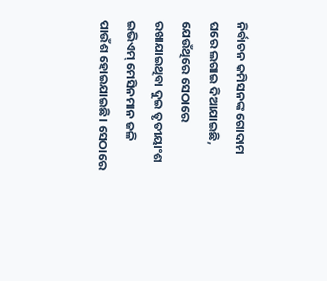ନିର୍ବାଚନ କମିସନଙ୍କ ଗୋଦାମ ଘରେ ଲଗାଇ ଦିଆଯାଇଛି, ଯେଉଁଥିରେ ସେଠାରେ ରଖାଯାଇଥିବା ଦୁଇ ତୃତୀୟାଂଶ ଇଭିଏମ୍‌ ମେସିନମାନ ଜଳି ପାଉଁଶ ହୋଇଯାଇଛି। ସେଠାରେ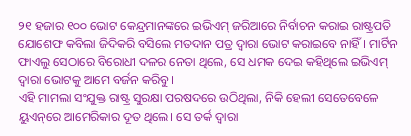୨୧ ହଜାର ୧୦୦ ଭୋଟ କେନ୍ଦ୍ରମାନଙ୍କରେ ଇଭିଏମ୍‌ ଜରିଆରେ ନିର୍ବାଚନ କରାଇ ରାଷ୍ଟ୍ରପତି ଯୋଶେଫ କବିଲା ଜିଦିକରି ବସିଲେ ମତଦାନ ପତ୍ର ଦ୍ୱାରା ଭୋଟ କରାଇବେ ନାହିଁ। ମାର୍ଟିନ ଫାଏଲୁ ସେଠାରେ ବିରୋଧୀ ଦଳର ନେତା ଥିଲେ, ସେ ଧମକ ଦେଇ କହିଥିଲେ ଇଭିଏମ୍‌ ଦ୍ବାରା ଭୋଟକୁ ଆମେ ବର୍ଜନ କରିବୁ।
ଏହି ମାମଲା ସଂଯୁକ୍ତ ରାଷ୍ଟ୍ର ସୁରକ୍ଷା ପରଷଦରେ ଉଠିଥିଲା, ନିକି ହେଲୀ ସେତେବେଳେ ୟୁଏନ୍‌ରେ ଆମେରିକାର ଦୂତ ଥିଲେ। ସେ ତର୍କ ଦ୍ୱାରା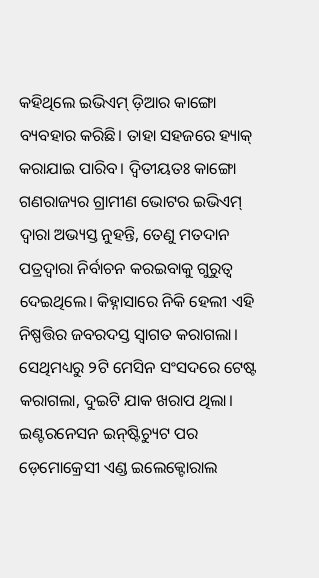କହିଥିଲେ ଇଭିଏମ୍‌ ଡ଼ିଆର କାଙ୍ଗୋ ବ୍ୟବହାର କରିଛି। ତାହା ସହଜରେ ହ୍ୟାକ୍‍ କରାଯାଇ ପାରିବ। ଦ୍ୱିତୀୟତଃ କାଙ୍ଗୋ ଗଣରାଜ୍ୟର ଗ୍ରାମୀଣ ଭୋଟର ଇଭିଏମ୍‌ ଦ୍ୱାରା ଅଭ୍ୟସ୍ତ ନୁହନ୍ତି, ତେଣୁ ମତଦାନ ପତ୍ରଦ୍ୱାରା ନିର୍ବାଚନ କରଇବାକୁ ଗୁରୁତ୍ୱ ଦେଇଥିଲେ। କିହ୍ନାସାରେ ନିକି ହେଲୀ ଏହି ନିଷ୍ପତ୍ତିର ଜବରଦସ୍ତ ସ୍ୱାଗତ କରାଗଲା। ସେଥିମଧ୍ୟରୁ ୨ଟି ମେସିନ ସଂସଦରେ ଟେଷ୍ଟ କରାଗଲା, ଦୁଇଟି ଯାକ ଖରାପ ଥିଲା।
ଇଣ୍ଟରନେସନ ଇନ୍‌ଷ୍ଟିଚ୍ୟୁଟ ପର ଡ଼େମୋକ୍ରେସୀ ଏଣ୍ଡ ଇଲେକ୍ଟୋରାଲ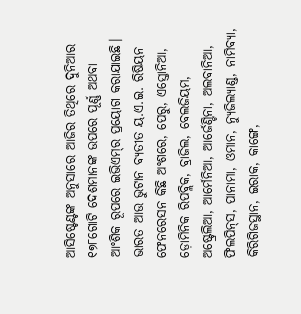ଆସିଷ୍ଟେଣ୍ଟଙ୍କ ଅନୁସାରେ ଆଜିର ତିଥିରେ ଦୁନିଆର ୧୭୮ଗୋଟି ଦେଶମାନଙ୍କ ଉପରେ ପୂର୍ଣ୍ଣ ଅଥବା ଆଂଶିକ ରୂପରେ ଇଭିଏମ୍‌ର ପ୍ରୟୋଗ କରାଯାଇଛି। ଭାରତ ଆଉ ଭୁଟାନ ବ୍ୟତୀତ ୟ.ଏ.ଇ. ରିଷିୟନ ଫେନରେସନ କିଛି ଅଂଶରେ, ପେରୁ, ଏସ୍ତୋନିଆ, ଡ଼ୋମିନିକ ରିପବ୍ଲିକ, ବ୍ରାଜିଲ, ବେଲଜିୟମ, ଅଷ୍ଟ୍ରେଲିଆ, ଆର୍ମେନିଆ, ଆର୍ଜେଣ୍ଟିନା, ଅଲବାନିଆ, ଫିଲପିନ୍‍ସ, ପାନାମା, ଓମାନ, ନ୍ୟୁଜିଲ୍ୟାଣ୍ଡ, ନାମିବ୍ୟା, କିରିଗିଜସ୍ଥାନ, ଇରାକ, କାଙ୍ଗେ,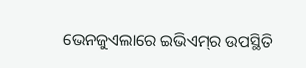ଭେନଜୁଏଲାରେ ଇଭିଏମ୍‌ର ଉପସ୍ଥିତି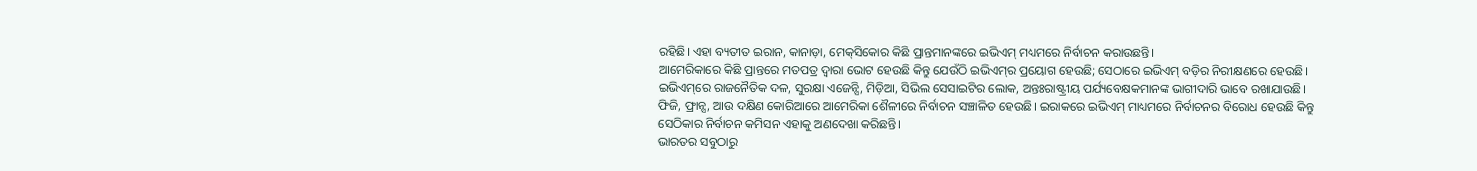ରହିଛି। ଏହା ବ୍ୟତୀତ ଇରାନ, କାନାଡ଼ା, ମେକ୍‌ସିକୋର କିଛି ପ୍ରାନ୍ତମାନଙ୍କରେ ଇଭିଏମ୍‌ ମଧ୍ୟମରେ ନିର୍ବାଚନ କରାଉଛନ୍ତି।
ଆମେରିକାରେ କିଛି ପ୍ରାନ୍ତରେ ମତପତ୍ର ଦ୍ୱାରା ଭୋଟ ହେଉଛି କିନ୍ତୁ ଯେଉଁଠି ଇଭିଏମ୍‌ର ପ୍ରୟୋଗ ହେଉଛି; ସେଠାରେ ଇଭିଏମ୍‌ ବଡ଼ିର ନିରୀକ୍ଷଣରେ ହେଉଛି। ଇଭିଏମ୍‌ରେ ରାଜନୈତିକ ଦଳ, ସୁରକ୍ଷା ଏଜେନ୍ସି, ମିଡ଼ିଆ, ସିଭିଲ ସେସାଇଟିର ଲୋକ, ଅନ୍ତଃରାଷ୍ଟ୍ରୀୟ ପର୍ଯ୍ୟବେକ୍ଷକମାନଙ୍କ ଭାଗୀଦାରି ଭାବେ ରଖାଯାଉଛି। ଫିଜି, ଫ୍ରାନ୍ସ, ଆଉ ଦକ୍ଷିଣ କୋରିଆରେ ଆମେରିକା ଶୈଳୀରେ ନିର୍ବାଚନ ସଞ୍ଚାଳିତ ହେଉଛି। ଇରାକରେ ଇଭିଏମ୍‌ ମାଧ୍ୟମରେ ନିର୍ବାଚନର ବିରୋଧ ହେଉଛି କିନ୍ତୁ ସେଠିକାର ନିର୍ବାଚନ କମିସନ ଏହାକୁ ଅଣଦେଖା କରିଛନ୍ତି।
ଭାରତର ସବୁଠାରୁ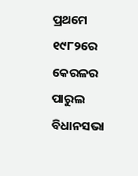ପ୍ରଥମେ ୧୯୮୨ରେ କେରଳର ପାରୁଲ ବିଧାନସଭା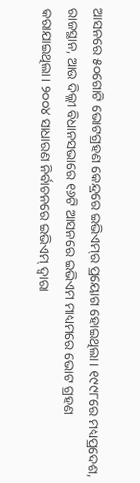ଆସନରେ ୫୦ଗୋଟି ଭୋଟଗ୍ରହଣ କେନ୍ଦ୍ରରେ ଇଭିଏମ୍‌ର ପ୍ରୟୋଗ ହୋଇଥିଲା। ୧୯୯୮ରେ ମଧ୍ୟପ୍ରଦେଶ, ରାଜସ୍ଥାନ, ଆଉ ଦିଲ୍ଲୀ ବିଧାନସଭାରେ ୧୬ଟି ଆସନରେ ଇଭିଏମ ମାଧ୍ୟମରେ ଭୋଟ ଗ୍ରହଣ କରାଯାଇଥିଲା। ୨୦୦୪ ସାଧାରଣ ନିର୍ବାଚନରେ ଇଭିଏମ୍‌ ଦ୍ୱାରା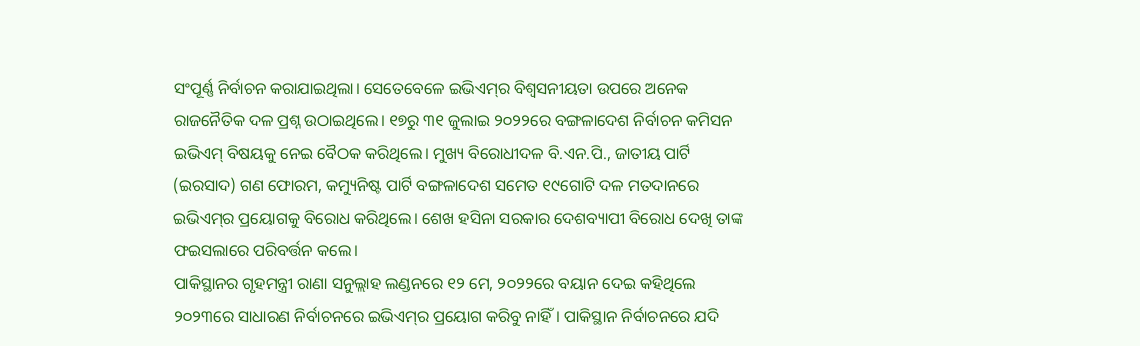ସଂପୂର୍ଣ୍ଣ ନିର୍ବାଚନ କରାଯାଇଥିଲା। ସେତେବେଳେ ଇଭିଏମ୍‌ର ବିଶ୍ୱସନୀୟତା ଉପରେ ଅନେକ ରାଜନୈତିକ ଦଳ ପ୍ରଶ୍ନ ଉଠାଇଥିଲେ। ୧୭ରୁ ୩୧ ଜୁଲାଇ ୨୦୨୨ରେ ବଙ୍ଗଳାଦେଶ ନିର୍ବାଚନ କମିସନ ଇଭିଏମ୍‌ ବିଷୟକୁ ନେଇ ବୈଠକ କରିଥିଲେ। ମୁଖ୍ୟ ବିରୋଧୀଦଳ ବି.ଏନ.ପି., ଜାତୀୟ ପାର୍ଟି (ଇରସାଦ) ଗଣ ଫୋରମ, କମ୍ୟୁନିଷ୍ଟ ପାର୍ଟି ବଙ୍ଗଳାଦେଶ ସମେତ ୧୯ଗୋଟି ଦଳ ମତଦାନରେ ଇଭିଏମ୍‌ର ପ୍ରୟୋଗକୁ ବିରୋଧ କରିଥିଲେ। ଶେଖ ହସିନା ସରକାର ଦେଶବ୍ୟାପୀ ବିରୋଧ ଦେଖି ତାଙ୍କ ଫଇସଲାରେ ପରିବର୍ତ୍ତନ କଲେ।
ପାକିସ୍ଥାନର ଗୃହମନ୍ତ୍ରୀ ରାଣା ସନୁଲ୍ଲାହ ଲଣ୍ଡନରେ ୧୨ ମେ, ୨୦୨୨ରେ ବୟାନ ଦେଇ କହିଥିଲେ ୨୦୨୩ରେ ସାଧାରଣ ନିର୍ବାଚନରେ ଇଭିଏମ୍‌ର ପ୍ରୟୋଗ କରିବୁ ନାହିଁ। ପାକିସ୍ଥାନ ନିର୍ବାଚନରେ ଯଦି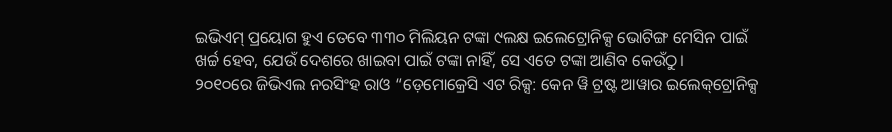ଇଭିଏମ୍‌ ପ୍ରୟୋଗ ହୁଏ ତେବେ ୩୩୦ ମିଲିୟନ ଟଙ୍କା ୯ଲକ୍ଷ ଇଲେଟ୍ରୋନିକ୍ସ ଭୋଟିଙ୍ଗ ମେସିନ ପାଇଁ ଖର୍ଚ୍ଚ ହେବ, ଯେଉଁ ଦେଶରେ ଖାଇବା ପାଇଁ ଟଙ୍କା ନାହିଁ, ସେ ଏତେ ଟଙ୍କା ଆଣିବ କେଉଁଠୁ।
୨୦୧୦ରେ ଜିଭିଏଲ ନରସିଂହ ରାଓ “ଡ଼େମୋକ୍ରେସି ଏଟ ରିକ୍ସ: କେନ ୱି ଟ୍ରଷ୍ଟ ଆୱାର ଇଲେକ୍‌ଟ୍ରୋନିକ୍ସ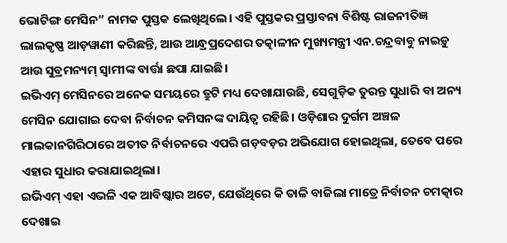ଭୋଟିଙ୍ଗ ମେସିନ” ନାମକ ପୁସ୍ତକ ଲେଖିଥିଲେ। ଏହି ପୁସ୍ତକର ପ୍ରସ୍ତାବନା ବିଶିଷ୍ଟ ରାଜନୀତିଜ୍ଞ ଲାଲକୃଷ୍ଣ ଆଡ଼ୱାଣୀ କରିଛନ୍ତି, ଆଉ ଆନ୍ଧ୍ରପ୍ରଦେଶର ତତ୍କାଳୀନ ମୁଖ୍ୟମନ୍ତ୍ରୀ ଏନ.ଚନ୍ଦ୍ରବାବୁ ନାଇଡ଼ୁ ଆଉ ସୁବ୍ରମନ୍ୟମ୍‌ ସ୍ୱାମୀଙ୍କ ବାର୍ତ୍ତା ଛପା ଯାଇଛି।
ଇଭିଏମ୍‌ ମେସିନରେ ଅନେକ ସମୟରେ ତ୍ରୁଟି ମଧ୍ୟ ଦେଖାଯାଉଛି, ସେଗୁଡ଼ିକ ତୁରନ୍ତ ସୁଧାରି ବା ଅନ୍ୟ ମେସିନ ଯୋଗାଇ ଦେବା ନିର୍ବାଚନ କମିସନଙ୍କ ଦାୟିତ୍ୱ ରହିଛି। ଓଡ଼ିଶାର ଦୁର୍ଗମ ଅଞ୍ଚଳ ମାଲକାନଗିରିଠାରେ ଅତୀତ ନିର୍ବାଚନରେ ଏପରି ଗଡ଼ବଡ଼ର ଅଭିଯୋଗ ହୋଇଥିଲା, ତେବେ ପରେ ଏହାର ସୁଧାର କରାଯାଇଥିଲା।
ଇଭିଏମ୍‌ ଏହା ଏଭଳି ଏକ ଆବିଷ୍କାର ଅଟେ, ଯେଉଁଥିରେ କି ତାଳି ବାଜିଲା ମାତ୍ରେ ନିର୍ବାଚନ ଚମତ୍କାର ଦେଖାଇ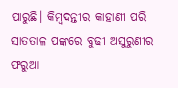ପାରୁଛି। କିମ୍ବଦନ୍ତୀର କାହାଣୀ ପରି ସାତତାଳ ପଙ୍କରେ ବୁଢୀ ଅସୁରୁଣୀର ଫରୁଆ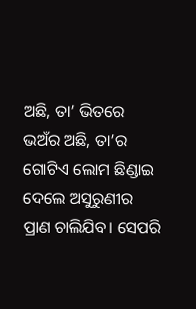ଅଛି, ତା’ ଭିତରେ ଭଅଁର ଅଛି, ତା’ର ଗୋଟିଏ ଲୋମ ଛିଣ୍ଡାଇ ଦେଲେ ଅସୁରୁଣୀର ପ୍ରାଣ ଚାଲିଯିବ। ସେପରି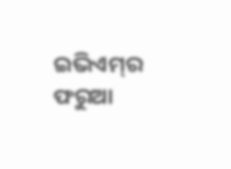ଇଭିଏମ୍‌ର ଫରୁଆ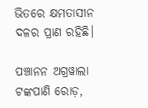ଭିତରେ କ୍ଷମତାସୀନ ଦଳର ପ୍ରାଣ ରହିଛି।

ପଞ୍ଚାନନ ଅଗ୍ରୱାଲା
ଟଙ୍କପାଣି ରୋଡ଼,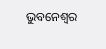ଭୁବନେଶ୍ବର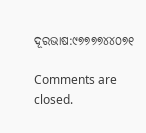ଦୂରଭାଷ:୯୭୭୭୭୪୪୦୭୧

Comments are closed.